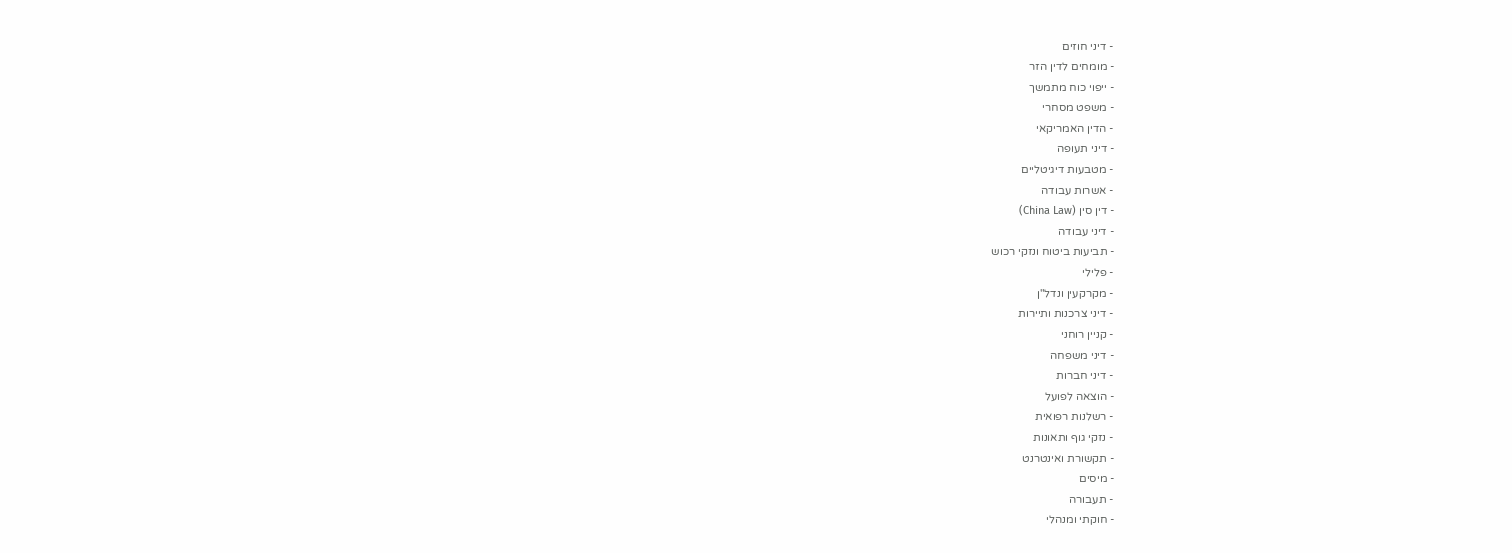- דיני חוזים
- מומחים לדין הזר
- ייפוי כוח מתמשך
- משפט מסחרי
- הדין האמריקאי
- דיני תעופה
- מטבעות דיגיטליים
- אשרות עבודה
- דין סין (China Law)
- דיני עבודה
- תביעות ביטוח ונזקי רכוש
- פלילי
- מקרקעין ונדל"ן
- דיני צרכנות ותיירות
- קניין רוחני
- דיני משפחה
- דיני חברות
- הוצאה לפועל
- רשלנות רפואית
- נזקי גוף ותאונות
- תקשורת ואינטרנט
- מיסים
- תעבורה
- חוקתי ומנהלי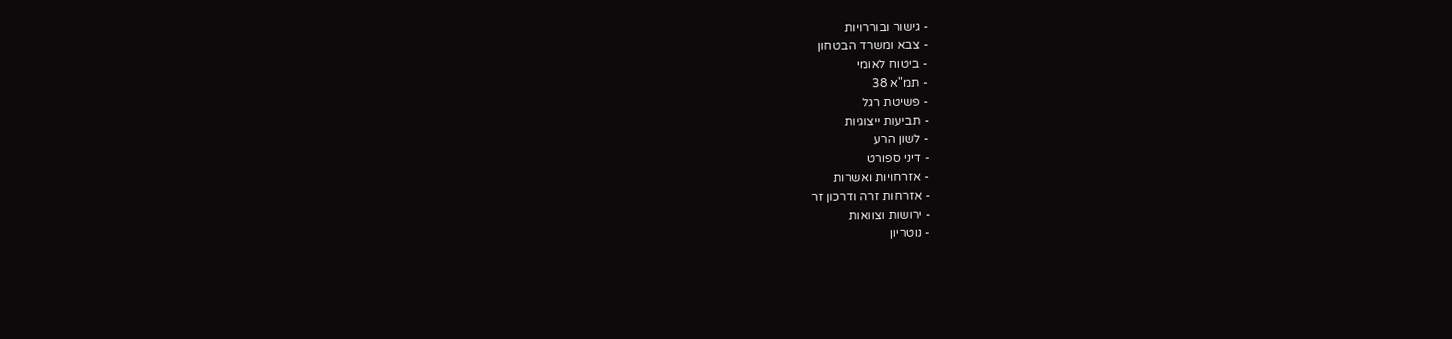- גישור ובוררויות
- צבא ומשרד הבטחון
- ביטוח לאומי
- תמ"א 38
- פשיטת רגל
- תביעות ייצוגיות
- לשון הרע
- דיני ספורט
- אזרחויות ואשרות
- אזרחות זרה ודרכון זר
- ירושות וצוואות
- נוטריון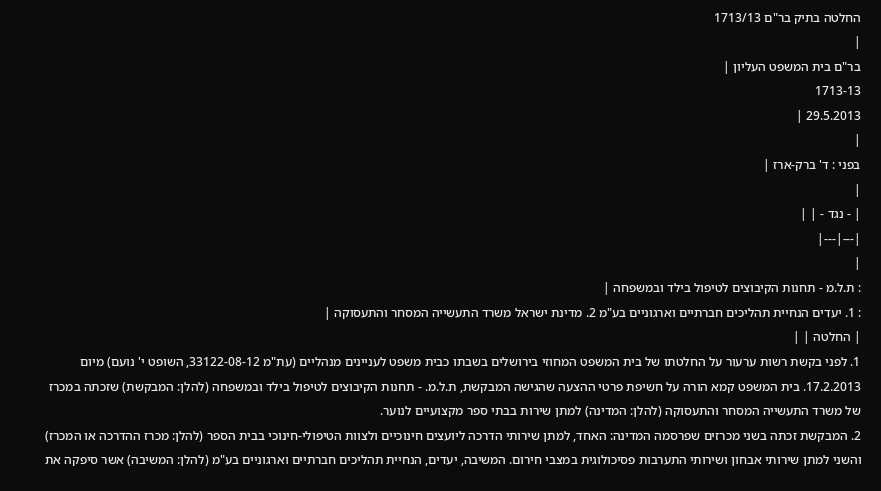החלטה בתיק בר"ם 1713/13
|
בר"ם בית המשפט העליון |
1713-13
29.5.2013 |
|
בפני : ד' ברק-ארז |
|
| - נגד - | |
|---|---|
|
: ת.ל.מ - תחנות הקיבוצים לטיפול בילד ובמשפחה |
: 1. יעדים הנחיית תהליכים חברתיים וארגוניים בע"מ 2. מדינת ישראל משרד התעשייה המסחר והתעסוקה |
| החלטה | |
1. לפני בקשת רשות ערעור על החלטתו של בית המשפט המחוזי בירושלים בשבתו כבית משפט לעניינים מנהליים (עת"מ 33122-08-12, השופט י' נועם) מיום 17.2.2013. בית המשפט קמא הורה על חשיפת פרטי ההצעה שהגישה המבקשת, ת.ל.מ. - תחנות הקיבוצים לטיפול בילד ובמשפחה (להלן: המבקשת) שזכתה במכרז של משרד התעשייה המסחר והתעסוקה (להלן: המדינה) למתן שירות בבתי ספר מקצועיים לנוער.
2. המבקשת זכתה בשני מכרזים שפרסמה המדינה: האחד, למתן שירותי הדרכה ליועצים חינוכיים ולצוות הטיפולי-חינוכי בבית הספר (להלן: מכרז ההדרכה או המכרז) והשני למתן שירותי אבחון ושירותי התערבות פסיכולוגית במצבי חירום. המשיבה, יעדים, הנחיית תהליכים חברתיים וארגוניים בע"מ (להלן: המשיבה) אשר סיפקה את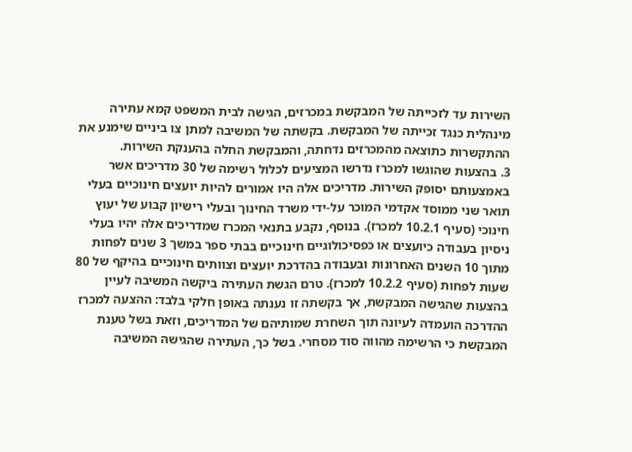השירות עד לזכייתה של המבקשת במכרזים, הגישה לבית המשפט קמא עתירה מינהלית כנגד זכייתה של המבקשת. בקשתה של המשיבה למתן צו ביניים שימנע את ההתקשרות כתוצאה מהמכרזים נדחתה, והמבקשת החלה בהענקת השירות.
3. בהצעות שהוגשו למכרז נדרשו המציעים לכלול רשימה של 30 מדריכים אשר באמצעותם יסופק השירות. מדריכים אלה היו אמורים להיות יועצים חינוכיים בעלי תואר שני ממוסד אקדמי המוכר על-ידי משרד החינוך ובעלי רישיון קבוע של יעוץ חינוכי (סעיף 10.2.1 למכרז). בנוסף, נקבע בתנאי המכרז שמדריכים אלה יהיו בעלי ניסיון בעבודה כיועצים או כפסיכולוגיים חינוכיים בבתי ספר במשך 3 שנים לפחות מתוך 10 השנים האחרונות ובעבודה בהדרכת יועצים וצוותים חינוכיים בהיקף של 80 שעות לפחות (סעיף 10.2.2 למכרז). טרם הגשת העתירה ביקשה המשיבה לעיין בהצעות שהגישה המבקשת, אך בקשתה זו נענתה באופן חלקי בלבד: ההצעה למכרז ההדרכה הועמדה לעיונה תוך השחרת שמותיהם של המדריכים, וזאת בשל טענת המבקשת כי הרשימה מהווה סוד מסחרי. בשל כך, העתירה שהגישה המשיבה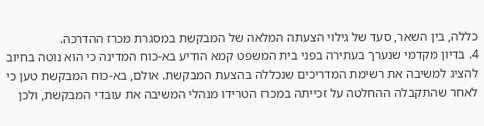כללה, בין השאר, סעד של גילוי הצעתה המלאה של המבקשת במסגרת מכרז ההדרכה.
4. בדיון מקדמי שנערך בעתירה בפני בית המשפט קמא הודיע בא-כוח המדינה כי הוא נוטה בחיוב להציג למשיבה את רשימת המדריכים שנכללה בהצעת המבקשת. אולם, בא-כוח המבקשת טען כי לאחר שהתקבלה ההחלטה על זכייתה במכרז הטרידו מנהלי המשיבה את עובדי המבקשת, ולכן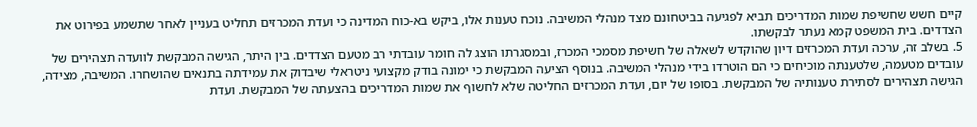קיים חשש שחשיפת שמות המדריכים תביא לפגיעה בביטחונם מצד מנהלי המשיבה. נוכח טענות אלו, ביקש בא-כוח המדינה כי ועדת המכרזים תחליט בעניין לאחר שתשמע בפירוט את הצדדים. בית המשפט קמא נעתר לבקשתו.
5. בשלב זה, ערכה ועדת המכרזים דיון שהוקדש לשאלה של חשיפת מסמכי המכרז, ובמסגרתו הוצג לה חומר עובדתי רב מטעם הצדדים. בין היתר, הגישה המבקשת לוועדה תצהירים של עובדים מטעמה, שלטענתה מוכיחים כי הם הוטרדו בידי מנהלי המשיבה. בנוסף הציעה המבקשת כי ימונה בודק מקצועי ניטראלי שיבדוק את עמידתה בתנאים שהושחרו. המשיבה, מצידה, הגישה תצהירים לסתירת טענותיה של המבקשת. בסופו של יום, ועדת המכרזים החליטה שלא לחשוף את שמות המדריכים בהצעתה של המבקשת. ועדת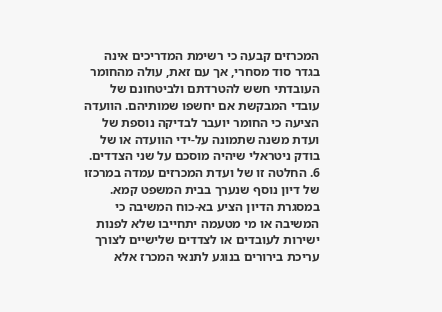המכרזים קבעה כי רשימת המדריכים אינה בגדר סוד מסחרי, אך עם זאת, עולה מהחומר העובדתי חשש להטרדתם ולביטחונם של עובדי המבקשת אם יחשפו שמותיהם. הוועדה הציעה כי החומר יועבר לבדיקה נוספת של ועדת משנה שתמונה על-ידי הוועדה או של בודק ניטראלי שיהיה מוסכם על שני הצדדים.
6. החלטה זו של ועדת המכרזים עמדה במרכזו של דיון נוסף שנערך בבית המשפט קמא. במסגרת הדיון הציע בא-כוח המשיבה כי המשיבה או מי מטעמה יתחייבו שלא לפנות ישירות לעובדים או לצדדים שלישיים לצורך עריכת בירורים בנוגע לתנאי המכרז אלא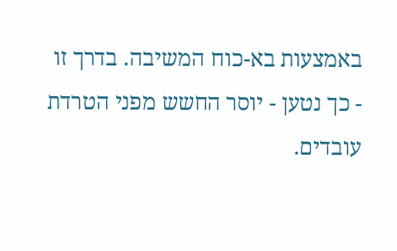באמצעות בא-כוח המשיבה. בדרך זו - כך נטען - יוסר החשש מפני הטרדת עובדים.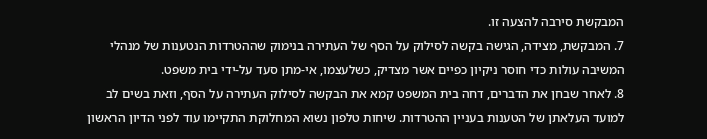המבקשת סירבה להצעה זו.
7. המבקשת, מצידה, הגישה בקשה לסילוק על הסף של העתירה בנימוק שההטרדות הנטענות של מנהלי המשיבה עולות כדי חוסר ניקיון כפיים אשר מצדיק, כשלעצמו, אי-מתן סעד על-ידי בית משפט.
8. לאחר שבחן את הדברים, דחה בית המשפט קמא את הבקשה לסילוק העתירה על הסף, וזאת בשים לב למועד העלאתן של הטענות בעניין ההטרדות. שיחות טלפון נשוא המחלוקת התקיימו עוד לפני הדיון הראשון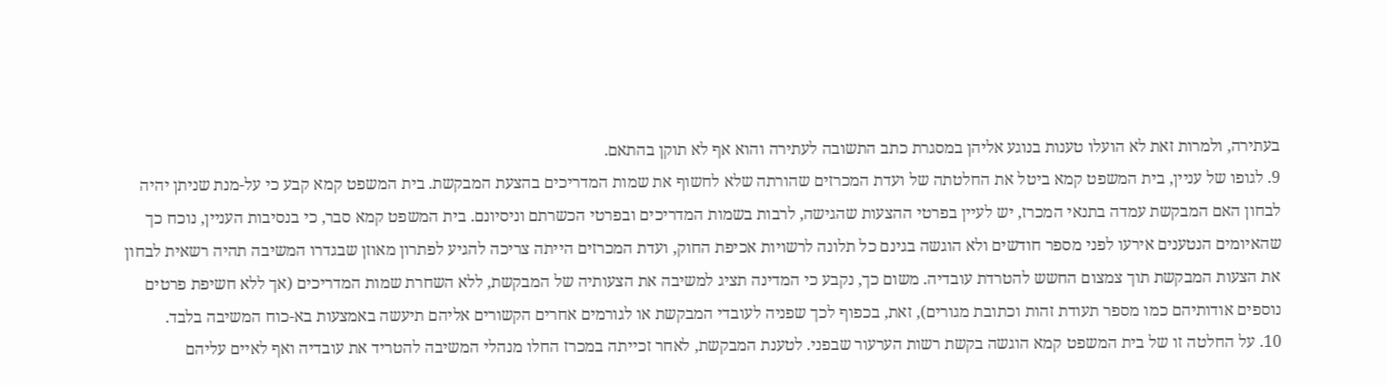בעתירה, ולמרות זאת לא הועלו טענות בנוגע אליהן במסגרת כתב התשובה לעתירה והוא אף לא תוקן בהתאם.
9. לגופו של עניין, בית המשפט קמא ביטל את החלטתה של ועדת המכרזים שהורתה שלא לחשוף את שמות המדריכים בהצעת המבקשת. בית המשפט קמא קבע כי על-מנת שניתן יהיה לבחון האם המבקשת עמדה בתנאי המכרז, יש לעיין בפרטי ההצעות שהגישה, לרבות בשמות המדריכים ובפרטי הכשרתם וניסיונם. בית המשפט קמא סבר, כי בנסיבות העניין, נוכח כך שהאיומים הנטענים אירעו לפני מספר חודשים ולא הוגשה בגינם כל תלונה לרשויות אכיפת החוק, ועדת המכרזים הייתה צריכה להגיע לפתרון מאוזן שבגדרו המשיבה תהיה רשאית לבחון את הצעות המבקשת תוך צמצום החשש להטרדת עובדיה. משום כך, נקבע כי המדינה תציג למשיבה את הצעותיה של המבקשת, ללא השחרת שמות המדריכים (אך ללא חשיפת פרטים נוספים אודותיהם כמו מספר תעודת זהות וכתובת מגורים), זאת, בכפוף לכך שפניה לעובדי המבקשת או לגורמים אחרים הקשורים אליהם תיעשה באמצעות בא-כוח המשיבה בלבד.
10. על החלטה זו של בית המשפט קמא הוגשה בקשת רשות הערעור שבפני. לטענת המבקשת, לאחר זכייתה במכרז החלו מנהלי המשיבה להטריד את עובדיה ואף לאיים עליהם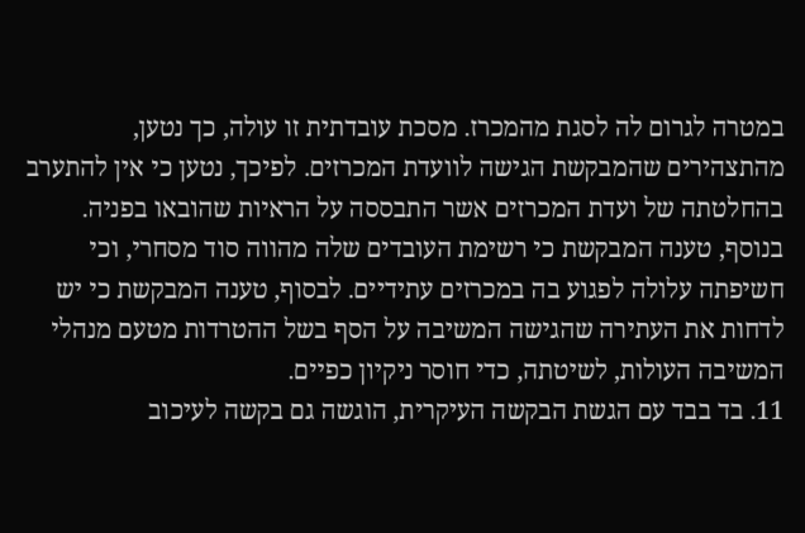במטרה לגרום לה לסגת מהמכרז. מסכת עובדתית זו עולה, כך נטען, מהתצהירים שהמבקשת הגישה לוועדת המכרזים. לפיכך, נטען כי אין להתערב בהחלטתה של ועדת המכרזים אשר התבססה על הראיות שהובאו בפניה. בנוסף, טענה המבקשת כי רשימת העובדים שלה מהווה סוד מסחרי, וכי חשיפתה עלולה לפגוע בה במכרזים עתידיים. לבסוף, טענה המבקשת כי יש לדחות את העתירה שהגישה המשיבה על הסף בשל ההטרדות מטעם מנהלי המשיבה העולות, לשיטתה, כדי חוסר ניקיון כפיים.
11. בד בבד עם הגשת הבקשה העיקרית, הוגשה גם בקשה לעיכוב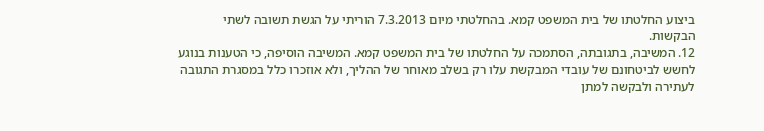ביצוע החלטתו של בית המשפט קמא. בהחלטתי מיום 7.3.2013 הוריתי על הגשת תשובה לשתי הבקשות.
12. המשיבה, בתגובתה, הסתמכה על החלטתו של בית המשפט קמא. המשיבה הוסיפה, כי הטענות בנוגע לחשש לביטחונם של עובדי המבקשת עלו רק בשלב מאוחר של ההליך, ולא אוזכרו כלל במסגרת התגובה לעתירה ולבקשה למתן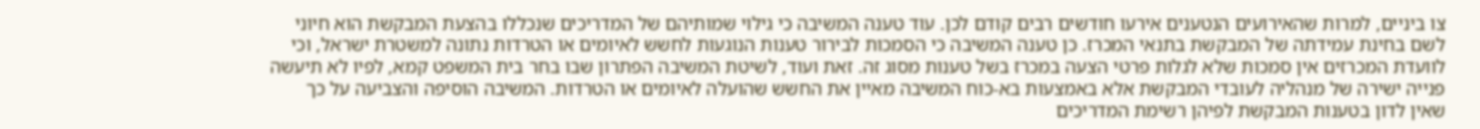צו ביניים, למרות שהאירועים הנטענים אירעו חודשים רבים קודם לכן. עוד טענה המשיבה כי גילוי שמותיהם של המדריכים שנכללו בהצעת המבקשת הוא חיוני לשם בחינת עמידתה של המבקשת בתנאי המכרז. כן טענה המשיבה כי הסמכות לבירור טענות הנוגעות לחשש לאיומים או הטרדות נתונה למשטרת ישראל, וכי לוועדת המכרזים אין סמכות שלא לגלות פרטי הצעה במכרז בשל טענות מסוג זה. זאת ועוד, לשיטת המשיבה הפתרון שבו בחר בית המשפט קמא, לפיו לא תיעשה פנייה ישירה של מנהליה לעובדי המבקשת אלא באמצעות בא-כוח המשיבה מאיין את החשש שהועלה לאיומים או הטרדות. המשיבה הוסיפה והצביעה על כך שאין לדון בטענות המבקשת לפיהן רשימת המדריכים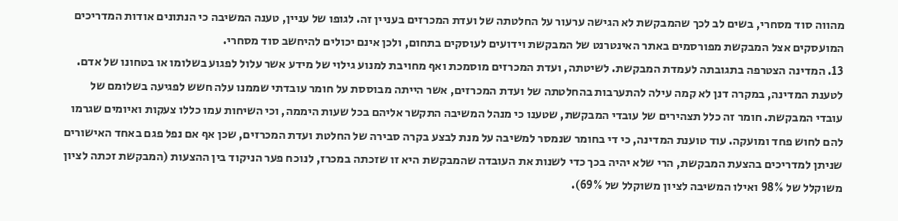מהווה סוד מסחרי, בשים לב לכך שהמבקשת לא הגישה ערעור על החלטתה של ועדת המכרזים בעניין זה. לגופו של עניין, טענה המשיבה כי הנתונים אודות המדריכים המועסקים אצל המבקשת מפורסמים באתר האינטרנט של המבקשת וידועים לעוסקים בתחום, ולכן אינם יכולים להיחשב סוד מסחרי.
13. המדינה הצטרפה בתגובתה לעמדת המבקשת. לשיטתה, ועדת המכרזים מוסמכת ואף מחויבת למנוע גילוי של מידע אשר עלול לפגוע בשלומו או בטחונו של אדם. לטענת המדינה, במקרה דנן לא קמה עילה להתערבות בהחלטתה של ועדת המכרזים, אשר הייתה מבוססת על חומר עובדתי שממנו עלה חשש לפגיעה בשלומם של עובדי המבקשת. חומר זה כלל תצהירים של עובדי המבקשת, שטענו כי מנהל המשיבה התקשר אליהם בכל שעות היממה, וכי השיחות עמו כללו צעקות ואיומים שגרמו להם לחוש פחד ומועקה. עוד טוענת המדינה, כי די בחומר שנמסר למשיבה על מנת לבצע בקרה סבירה של החלטת ועדת המכרזים, שכן אף אם נפל פגם באחד האישורים שניתן למדריכים בהצעת המבקשת, הרי שלא יהיה בכך כדי לשנות את העובדה שהמבקשת היא זו שזכתה במכרז, לנוכח פער הניקוד בין ההצעות (המבקשת זכתה לציון משוקלל של 98% ואילו המשיבה לציון משוקלל של 69%).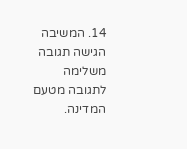14. המשיבה הגישה תגובה משלימה לתגובה מטעם המדינה.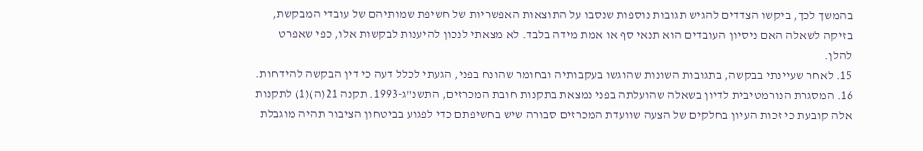בהמשך לכך, ביקשו הצדדים להגיש תגובות נוספות שנסבו על התוצאות האפשריות של חשיפת שמותיהם של עובדי המבקשת, בזיקה לשאלה האם ניסיון העובדים הוא תנאי סף או אמת מידה בלבד. לא מצאתי לנכון להיענות לבקשות אלו, כפי שאפרט להלן.
15. לאחר שעיינתי בבקשה, בתגובות השונות שהוגשו בעקבותיה ובחומר שהונח בפני, הגעתי לכלל דעה כי דין הבקשה להידחות.
16. המסגרת הנורמטיבית לדיון בשאלה שהועלתה בפני נמצאת בתקנות חובת המכרזים, התשנ"ג-1993. תקנה 21(ה)(1) לתקנות אלה קובעת כי זכות העיון בחלקים של הצעה שוועדת המכרזים סבורה שיש בחשיפתם כדי לפגוע בביטחון הציבור תהיה מוגבלת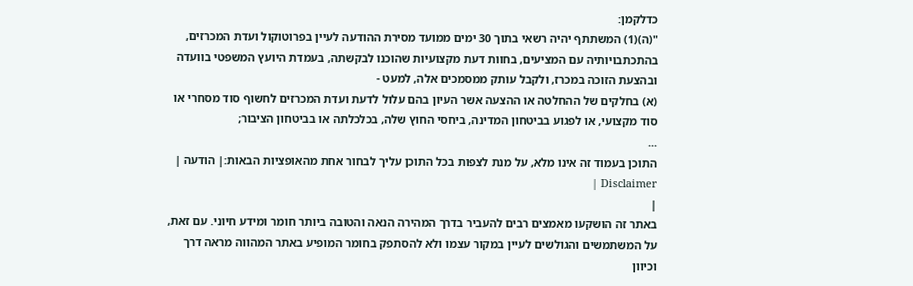כדלקמן:
"(ה)(1) המשתתף יהיה רשאי בתוך 30 ימים ממועד מסירת ההודעה לעיין בפרוטוקול ועדת המכרזים, בהתכתבויותיה עם המציעים, בחוות דעת מקצועיות שהוכנו לבקשתה, בעמדת היועץ המשפטי בוועדה ובהצעת הזוכה במכרז, ולקבל עותק ממסמכים אלה, למעט -
(א) בחלקים של ההחלטה או ההצעה אשר העיון בהם עלול לדעת ועדת המכרזים לחשוף סוד מסחרי או סוד מקצועי, או לפגוע בביטחון המדינה, ביחסי החוץ שלה, בכלכלתה או בביטחון הציבור;
...
התוכן בעמוד זה אינו מלא, על מנת לצפות בכל התוכן עליך לבחור אחת מהאופציות הבאות:| הודעה | Disclaimer |
|
באתר זה הושקעו מאמצים רבים להעביר בדרך המהירה הנאה והטובה ביותר חומר ומידע חיוני. עם זאת, על המשתמשים והגולשים לעיין במקור עצמו ולא להסתפק בחומר המופיע באתר המהווה מראה דרך וכיוון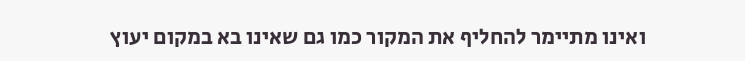ואינו מתיימר להחליף את המקור כמו גם שאינו בא במקום יעוץ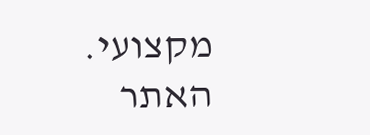מקצועי. האתר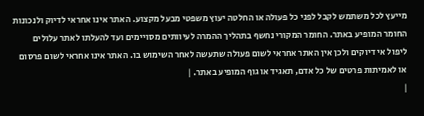מייעץ לכל משתמש לקבל לפני כל פעולה או החלטה יעוץ משפטי מבעל מקצוע. האתר אינו אחראי לדיוק ולנכונות החומר המופיע באתר. החומר המקורי נחשף בתהליך ההמרה לעיוותים מסויימים ועד להעלתו לאתר עלולים ליפול אי דיוקים ולכן אין האתר אחראי לשום פעולה שתעשה לאחר השימוש בו. האתר אינו אחראי לשום פרסום או לאמיתות פרטים של כל אדם, תאגיד או גוף המופיע באתר. |
|